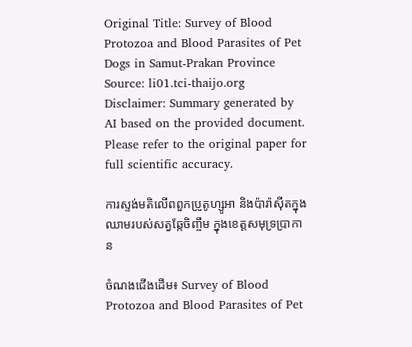Original Title: Survey of Blood Protozoa and Blood Parasites of Pet Dogs in Samut-Prakan Province
Source: li01.tci-thaijo.org
Disclaimer: Summary generated by AI based on the provided document. Please refer to the original paper for full scientific accuracy.

ការស្ទង់មតិលើពពួកប្រូតូហ្សូអា និងប៉ារ៉ាស៊ីតក្នុងឈាមរបស់សត្វឆ្កែចិញ្ចឹម ក្នុងខេត្តសមុទ្រប្រាកាន

ចំណងជើងដើម៖ Survey of Blood Protozoa and Blood Parasites of Pet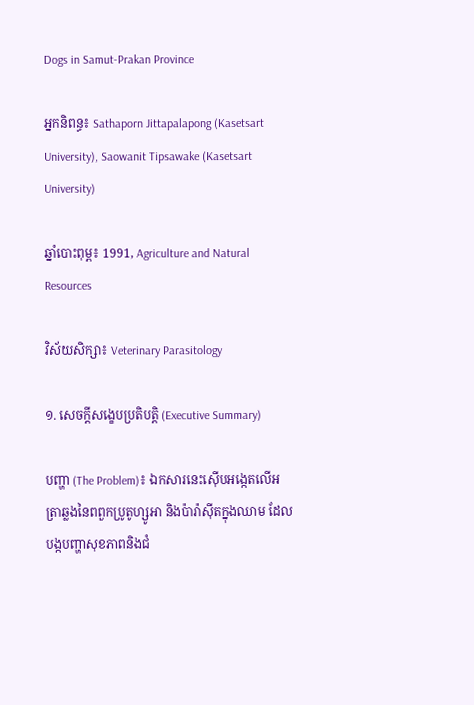Dogs in Samut-Prakan Province

អ្នកនិពន្ធ៖ Sathaporn Jittapalapong (Kasetsart University), Saowanit Tipsawake (Kasetsart University)

ឆ្នាំបោះពុម្ព៖ 1991, Agriculture and Natural Resources

វិស័យសិក្សា៖ Veterinary Parasitology

១. សេចក្តីសង្ខេបប្រតិបត្តិ (Executive Summary)

បញ្ហា (The Problem)៖ ឯកសារនេះស៊ើបអង្កេតលើអត្រាឆ្លងនៃពពួកប្រូតូហ្សូអា និងប៉ារ៉ាស៊ីតក្នុងឈាម ដែលបង្កបញ្ហាសុខភាពនិងជំ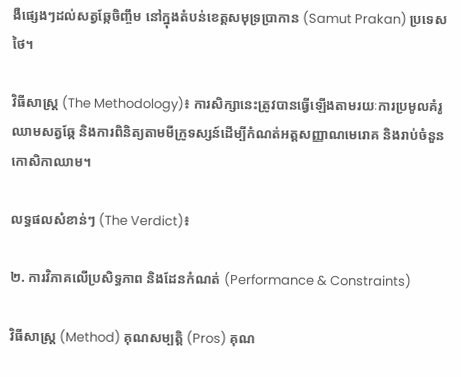ងឺផ្សេងៗដល់សត្វឆ្កែចិញ្ចឹម នៅក្នុងតំបន់ខេត្តសមុទ្រប្រាកាន (Samut Prakan) ប្រទេសថៃ។

វិធីសាស្ត្រ (The Methodology)៖ ការសិក្សានេះត្រូវបានធ្វើឡើងតាមរយៈការប្រមូលគំរូឈាមសត្វឆ្កែ និងការពិនិត្យតាមមីក្រូទស្សន៍ដើម្បីកំណត់អត្តសញ្ញាណមេរោគ និងរាប់ចំនួនកោសិកាឈាម។

លទ្ធផលសំខាន់ៗ (The Verdict)៖

២. ការវិភាគលើប្រសិទ្ធភាព និងដែនកំណត់ (Performance & Constraints)

វិធីសាស្ត្រ (Method) គុណសម្បត្តិ (Pros) គុណ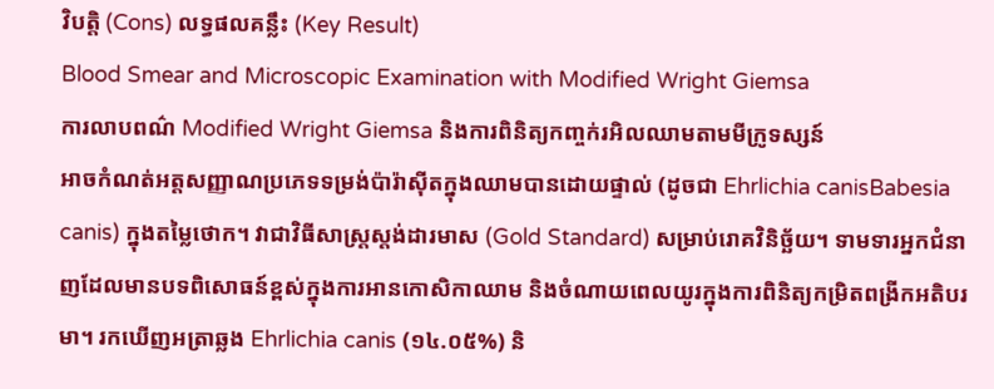វិបត្តិ (Cons) លទ្ធផលគន្លឹះ (Key Result)
Blood Smear and Microscopic Examination with Modified Wright Giemsa
ការលាបពណ៌ Modified Wright Giemsa និងការពិនិត្យកញ្ចក់រអិលឈាមតាមមីក្រូទស្សន៍
អាចកំណត់អត្តសញ្ញាណប្រភេទទម្រង់ប៉ារ៉ាស៊ីតក្នុងឈាមបានដោយផ្ទាល់ (ដូចជា Ehrlichia canisBabesia canis) ក្នុងតម្លៃថោក។ វាជាវិធីសាស្ត្រស្តង់ដារមាស (Gold Standard) សម្រាប់រោគវិនិច្ឆ័យ។ ទាមទារអ្នកជំនាញដែលមានបទពិសោធន៍ខ្ពស់ក្នុងការអានកោសិកាឈាម និងចំណាយពេលយូរក្នុងការពិនិត្យកម្រិតពង្រីកអតិបរមា។ រកឃើញអត្រាឆ្លង Ehrlichia canis (១៤.០៥%) និ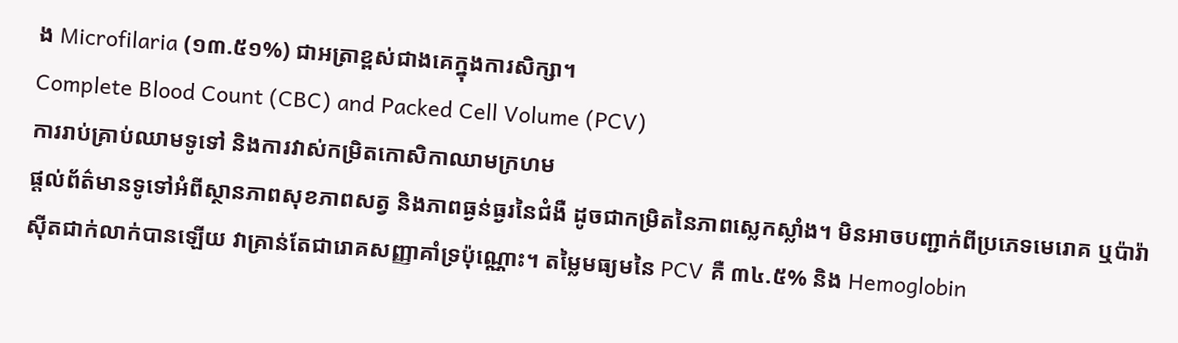ង Microfilaria (១៣.៥១%) ជាអត្រាខ្ពស់ជាងគេក្នុងការសិក្សា។
Complete Blood Count (CBC) and Packed Cell Volume (PCV)
ការរាប់គ្រាប់ឈាមទូទៅ និងការវាស់កម្រិតកោសិកាឈាមក្រហម
ផ្តល់ព័ត៌មានទូទៅអំពីស្ថានភាពសុខភាពសត្វ និងភាពធ្ងន់ធ្ងរនៃជំងឺ ដូចជាកម្រិតនៃភាពស្លេកស្លាំង។ មិនអាចបញ្ជាក់ពីប្រភេទមេរោគ ឬប៉ារ៉ាស៊ីតជាក់លាក់បានឡើយ វាគ្រាន់តែជារោគសញ្ញាគាំទ្រប៉ុណ្ណោះ។ តម្លៃមធ្យមនៃ PCV គឺ ៣៤.៥% និង Hemoglobin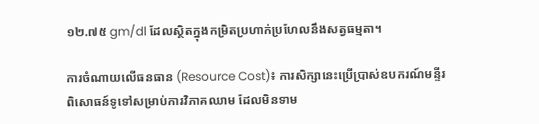១២.៧៥ gm/dl ដែលស្ថិតក្នុងកម្រិតប្រហាក់ប្រហែលនឹងសត្វធម្មតា។

ការចំណាយលើធនធាន (Resource Cost)៖ ការសិក្សានេះប្រើប្រាស់ឧបករណ៍មន្ទីរពិសោធន៍ទូទៅសម្រាប់ការវិភាគឈាម ដែលមិនទាម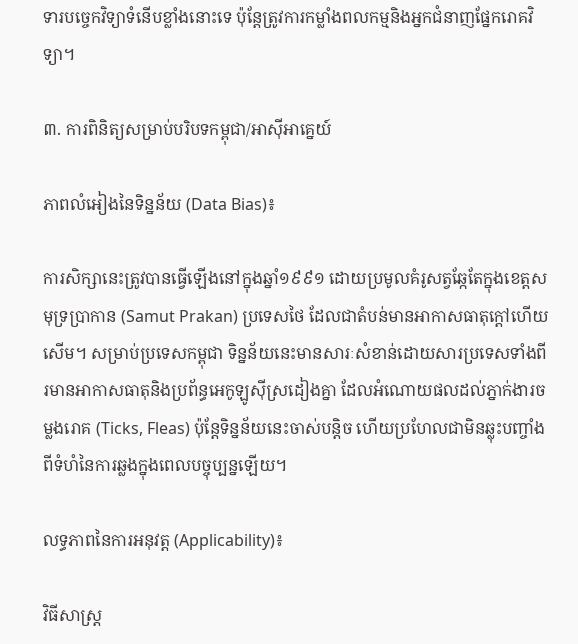ទារបច្ចេកវិទ្យាទំនើបខ្លាំងនោះទេ ប៉ុន្តែត្រូវការកម្លាំងពលកម្មនិងអ្នកជំនាញផ្នែករោគវិទ្យា។

៣. ការពិនិត្យសម្រាប់បរិបទកម្ពុជា/អាស៊ីអាគ្នេយ៍

ភាពលំអៀងនៃទិន្នន័យ (Data Bias)៖

ការសិក្សានេះត្រូវបានធ្វើឡើងនៅក្នុងឆ្នាំ១៩៩១ ដោយប្រមូលគំរូសត្វឆ្កែតែក្នុងខេត្តសមុទ្រប្រាកាន (Samut Prakan) ប្រទេសថៃ ដែលជាតំបន់មានអាកាសធាតុក្តៅហើយសើម។ សម្រាប់ប្រទេសកម្ពុជា ទិន្នន័យនេះមានសារៈសំខាន់ដោយសារប្រទេសទាំងពីរមានអាកាសធាតុនិងប្រព័ន្ធអេកូឡូស៊ីស្រដៀងគ្នា ដែលអំណោយផលដល់ភ្នាក់ងារចម្លងរោគ (Ticks, Fleas) ប៉ុន្តែទិន្នន័យនេះចាស់បន្តិច ហើយប្រហែលជាមិនឆ្លុះបញ្ចាំងពីទំហំនៃការឆ្លងក្នុងពេលបច្ចុប្បន្នឡើយ។

លទ្ធភាពនៃការអនុវត្ត (Applicability)៖

វិធីសាស្ត្រ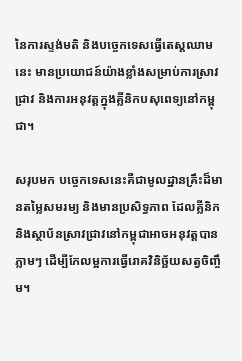នៃការស្ទង់មតិ និងបច្ចេកទេសធ្វើតេស្តឈាមនេះ មានប្រយោជន៍យ៉ាងខ្លាំងសម្រាប់ការស្រាវជ្រាវ និងការអនុវត្តក្នុងគ្លីនិកបសុពេទ្យនៅកម្ពុជា។

សរុបមក បច្ចេកទេសនេះគឺជាមូលដ្ឋានគ្រឹះដ៏មានតម្លៃសមរម្យ និងមានប្រសិទ្ធភាព ដែលគ្លីនិក និងស្ថាប័នស្រាវជ្រាវនៅកម្ពុជាអាចអនុវត្តបានភ្លាមៗ ដើម្បីកែលម្អការធ្វើរោគវិនិច្ឆ័យសត្វចិញ្ចឹម។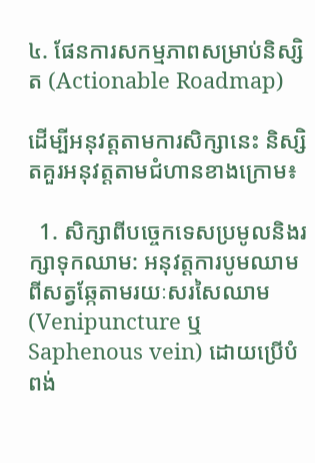៤. ផែនការសកម្មភាពសម្រាប់និស្សិត (Actionable Roadmap)

ដើម្បីអនុវត្តតាមការសិក្សានេះ និស្សិតគួរអនុវត្តតាមជំហានខាងក្រោម៖

  1. សិក្សាពីបច្ចេកទេសប្រមូលនិងរក្សាទុកឈាម: អនុវត្តការបូមឈាមពីសត្វឆ្កែតាមរយៈសរសៃឈាម (Venipuncture ឬ Saphenous vein) ដោយប្រើបំពង់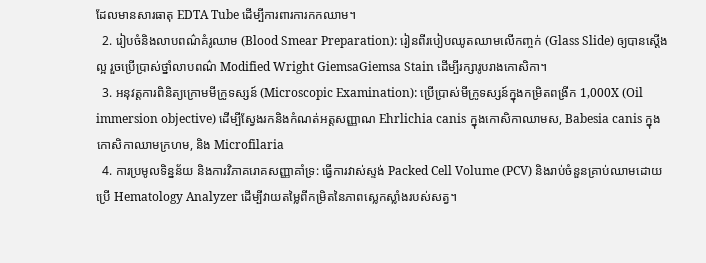ដែលមានសារធាតុ EDTA Tube ដើម្បីការពារការកកឈាម។
  2. រៀបចំនិងលាបពណ៌គំរូឈាម (Blood Smear Preparation): រៀនពីរបៀបឈូតឈាមលើកញ្ចក់ (Glass Slide) ឲ្យបានស្តើងល្អ រួចប្រើប្រាស់ថ្នាំលាបពណ៌ Modified Wright GiemsaGiemsa Stain ដើម្បីរក្សារូបរាងកោសិកា។
  3. អនុវត្តការពិនិត្យក្រោមមីក្រូទស្សន៍ (Microscopic Examination): ប្រើប្រាស់មីក្រូទស្សន៍ក្នុងកម្រិតពង្រីក 1,000X (Oil immersion objective) ដើម្បីស្វែងរកនិងកំណត់អត្តសញ្ញាណ Ehrlichia canis ក្នុងកោសិកាឈាមស, Babesia canis ក្នុងកោសិកាឈាមក្រហម, និង Microfilaria
  4. ការប្រមូលទិន្នន័យ និងការវិភាគរោគសញ្ញាគាំទ្រ: ធ្វើការវាស់ស្ទង់ Packed Cell Volume (PCV) និងរាប់ចំនួនគ្រាប់ឈាមដោយប្រើ Hematology Analyzer ដើម្បីវាយតម្លៃពីកម្រិតនៃភាពស្លេកស្លាំងរបស់សត្វ។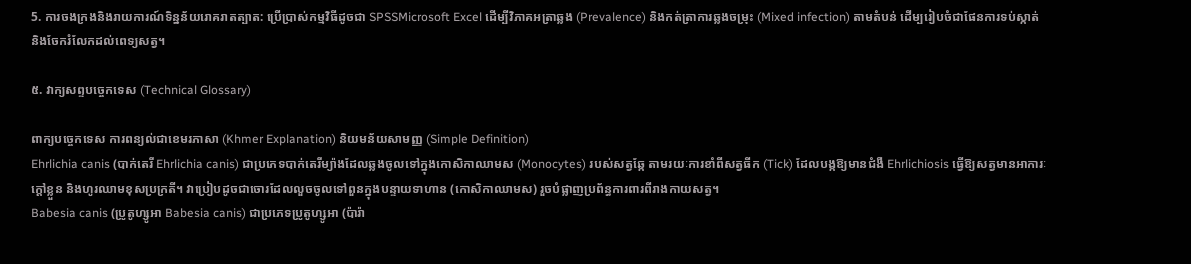5. ការចងក្រងនិងរាយការណ៍ទិន្នន័យរោគរាតត្បាត: ប្រើប្រាស់កម្មវិធីដូចជា SPSSMicrosoft Excel ដើម្បីវិភាគអត្រាឆ្លង (Prevalence) និងកត់ត្រាការឆ្លងចម្រុះ (Mixed infection) តាមតំបន់ ដើម្បរៀបចំជាផែនការទប់ស្កាត់ និងចែករំលែកដល់ពេទ្យសត្វ។

៥. វាក្យសព្ទបច្ចេកទេស (Technical Glossary)

ពាក្យបច្ចេកទេស ការពន្យល់ជាខេមរភាសា (Khmer Explanation) និយមន័យសាមញ្ញ (Simple Definition)
Ehrlichia canis (បាក់តេរី Ehrlichia canis) ជាប្រភេទបាក់តេរីម្យ៉ាងដែលឆ្លងចូលទៅក្នុងកោសិកាឈាមស (Monocytes) របស់សត្វឆ្កែ តាមរយៈការខាំពីសត្វធីក (Tick) ដែលបង្កឱ្យមានជំងឺ Ehrlichiosis ធ្វើឱ្យសត្វមានអាការៈក្តៅខ្លួន និងហូរឈាមខុសប្រក្រតី។ វាប្រៀបដូចជាចោរដែលលួចចូលទៅពួនក្នុងបន្ទាយទាហាន (កោសិកាឈាមស) រួចបំផ្លាញប្រព័ន្ធការពារពីរាងកាយសត្វ។
Babesia canis (ប្រូតូហ្សូអា Babesia canis) ជាប្រភេទប្រូតូហ្សូអា (ប៉ារ៉ា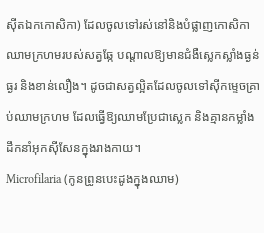ស៊ីតឯកកោសិកា) ដែលចូលទៅរស់នៅនិងបំផ្លាញកោសិកាឈាមក្រហមរបស់សត្វឆ្កែ បណ្តាលឱ្យមានជំងឺស្លេកស្លាំងធ្ងន់ធ្ងរ និងខាន់លឿង។ ដូចជាសត្វល្អិតដែលចូលទៅស៊ីកម្ទេចគ្រាប់ឈាមក្រហម ដែលធ្វើឱ្យឈាមប្រែជាស្លេក និងគ្មានកម្លាំងដឹកនាំអុកស៊ីសែនក្នុងរាងកាយ។
Microfilaria (កូនព្រូនបេះដូងក្នុងឈាម)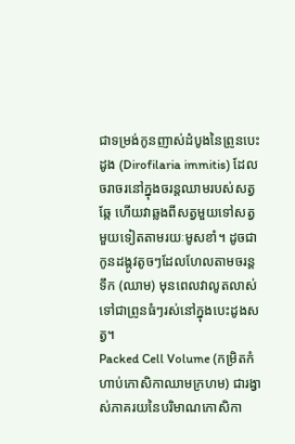ជាទម្រង់កូនញាស់ដំបូងនៃព្រូនបេះដូង (Dirofilaria immitis) ដែលចរាចរនៅក្នុងចរន្តឈាមរបស់សត្វឆ្កែ ហើយវាឆ្លងពីសត្វមួយទៅសត្វមួយទៀតតាមរយៈមូសខាំ។ ដូចជាកូនដង្កូវតូចៗដែលហែលតាមចរន្តទឹក (ឈាម) មុនពេលវាលូតលាស់ទៅជាព្រូនធំៗរស់នៅក្នុងបេះដូងសត្វ។
Packed Cell Volume (កម្រិតកំហាប់កោសិកាឈាមក្រហម) ជារង្វាស់ភាគរយនៃបរិមាណកោសិកា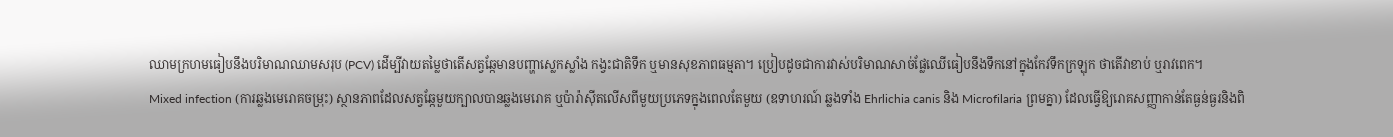ឈាមក្រហមធៀបនឹងបរិមាណឈាមសរុប (PCV) ដើម្បីវាយតម្លៃថាតើសត្វឆ្កែមានបញ្ហាស្លេកស្លាំង កង្វះជាតិទឹក ឬមានសុខភាពធម្មតា។ ប្រៀបដូចជាការវាស់បរិមាណសាច់ផ្លែឈើធៀបនឹងទឹកនៅក្នុងកែវទឹកក្រឡុក ថាតើវាខាប់ ឬរាវពេក។
Mixed infection (ការឆ្លងមេរោគចម្រុះ) ស្ថានភាពដែលសត្វឆ្កែមួយក្បាលបានឆ្លងមេរោគ ឬប៉ារ៉ាស៊ីតលើសពីមួយប្រភេទក្នុងពេលតែមួយ (ឧទាហរណ៍ ឆ្លងទាំង Ehrlichia canis និង Microfilaria ព្រមគ្នា) ដែលធ្វើឱ្យរោគសញ្ញាកាន់តែធ្ងន់ធ្ងរនិងពិ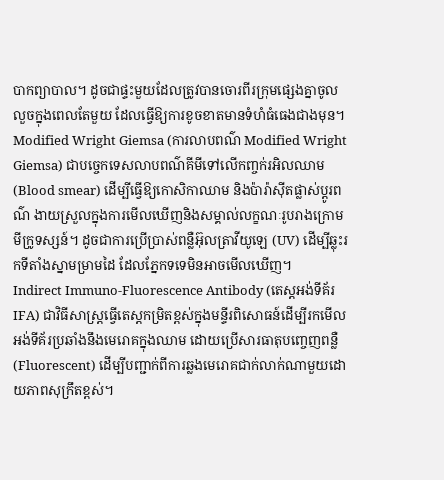បាកព្យាបាល។ ដូចជាផ្ទះមួយដែលត្រូវបានចោរពីរក្រុមផ្សេងគ្នាចូលលួចក្នុងពេលតែមួយ ដែលធ្វើឱ្យការខូចខាតមានទំហំធំធេងជាងមុន។
Modified Wright Giemsa (ការលាបពណ៌ Modified Wright Giemsa) ជាបច្ចេកទេសលាបពណ៌គីមីទៅលើកញ្ចក់រអិលឈាម (Blood smear) ដើម្បីធ្វើឱ្យកោសិកាឈាម និងប៉ារ៉ាស៊ីតផ្លាស់ប្តូរពណ៌ ងាយស្រួលក្នុងការមើលឃើញនិងសម្គាល់លក្ខណៈរូបរាងក្រោមមីក្រូទស្សន៍។ ដូចជាការប្រើប្រាស់ពន្លឺអ៊ុលត្រាវីយូឡេ (UV) ដើម្បីឆ្លុះរកទីតាំងស្នាមម្រាមដៃ ដែលភ្នែកទទេមិនអាចមើលឃើញ។
Indirect Immuno-Fluorescence Antibody (តេស្តអង់ទីគ័រ IFA) ជាវិធីសាស្ត្រធ្វើតេស្តកម្រិតខ្ពស់ក្នុងមន្ទីរពិសោធន៍ដើម្បីរកមើលអង់ទីគ័រប្រឆាំងនឹងមេរោគក្នុងឈាម ដោយប្រើសារធាតុបញ្ចេញពន្លឺ (Fluorescent) ដើម្បីបញ្ជាក់ពីការឆ្លងមេរោគជាក់លាក់ណាមួយដោយភាពសុក្រឹតខ្ពស់។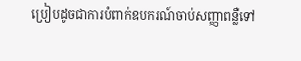ប្រៀបដូចជាការបំពាក់ឧបករណ៍ចាប់សញ្ញាពន្លឺទៅ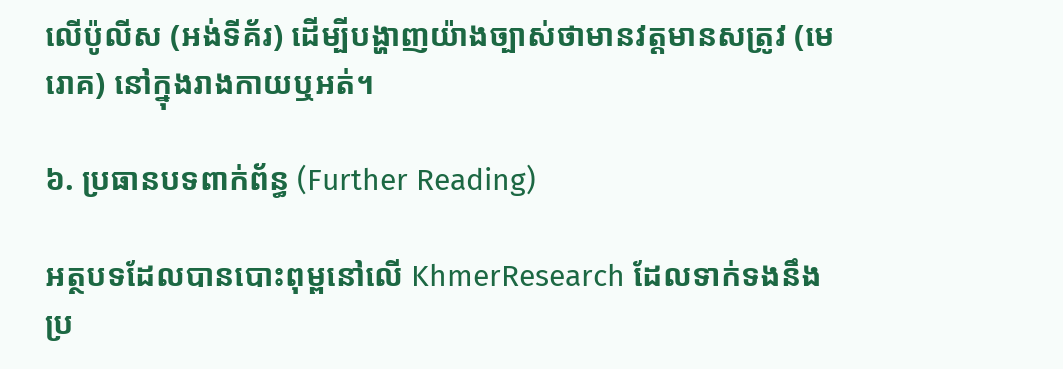លើប៉ូលីស (អង់ទីគ័រ) ដើម្បីបង្ហាញយ៉ាងច្បាស់ថាមានវត្តមានសត្រូវ (មេរោគ) នៅក្នុងរាងកាយឬអត់។

៦. ប្រធានបទពាក់ព័ន្ធ (Further Reading)

អត្ថបទដែលបានបោះពុម្ពនៅលើ KhmerResearch ដែលទាក់ទងនឹងប្រ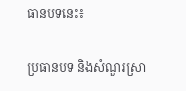ធានបទនេះ៖

ប្រធានបទ និងសំណួរស្រា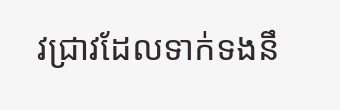វជ្រាវដែលទាក់ទងនឹ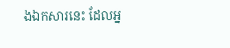ងឯកសារនេះ ដែលអ្ន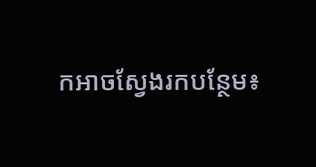កអាចស្វែងរកបន្ថែម៖